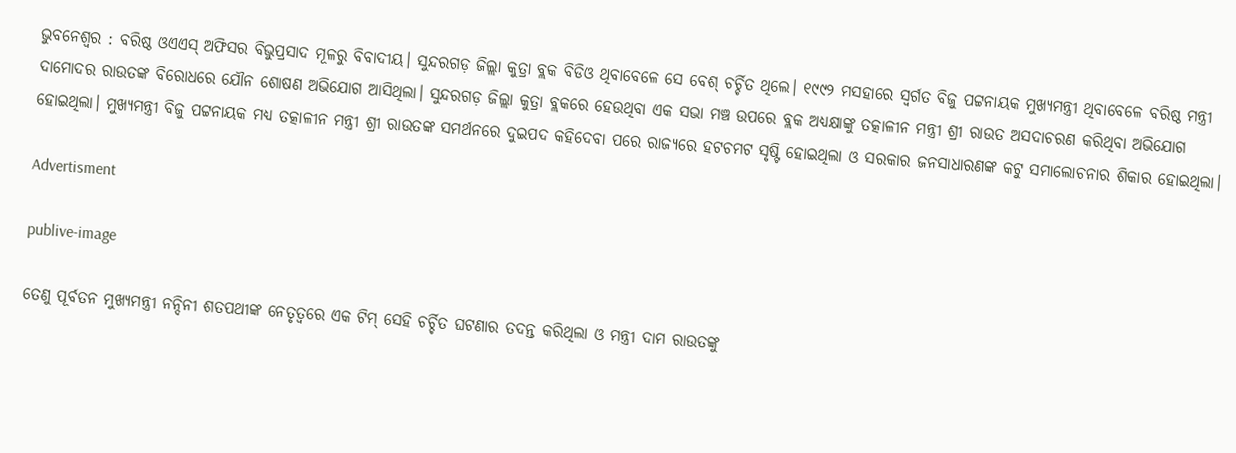ଭୁବନେଶ୍ୱର : ବରିଷ୍ଠ ଓଏଏସ୍‌ ଅଫିସର ବିଭୁପ୍ରସାଦ ମୂଳରୁ ବିବାଦୀୟ। ସୁନ୍ଦରଗଡ଼ ଜିଲ୍ଲା କୁତ୍ରା ବ୍ଲକ ବିଡିଓ ଥିବାବେଳେ ସେ ବେଶ୍ ଚର୍ଚ୍ଚିତ ଥିଲେ। ୧୯୯୨ ମସହାରେ ସ୍ବର୍ଗତ ବିଜୁ ପଟ୍ଟନାୟକ ମୁଖ୍ୟମନ୍ତ୍ରୀ ଥିବାବେଳେ ବରିଷ୍ଠ ମନ୍ତ୍ରୀ ଦାମୋଦର ରାଉତଙ୍କ ବିରୋଧରେ ଯୌନ ଶୋଷଣ ଅଭିଯୋଗ ଆସିଥିଲା। ସୁନ୍ଦରଗଡ଼ ଜିଲ୍ଲା କୁତ୍ରା ବ୍ଲକରେ ହେଉଥିବା ଏକ ସଭା ମଞ୍ଚ ଉପରେ ବ୍ଲକ ଅଧ୍ୟକ୍ଷ‌ାଙ୍କୁ ତତ୍କାଳୀନ ମନ୍ତ୍ରୀ ଶ୍ରୀ ରାଉତ ଅସଦାଚରଣ କରିଥିବା ଅଭିଯୋଗ ହୋଇଥିଲା। ମୁଖ୍ୟମନ୍ତ୍ରୀ ବିଜୁ ପଟ୍ଟନାୟକ ମଧ୍ୟ ତତ୍କାଳୀନ ମନ୍ତ୍ରୀ ଶ୍ରୀ ରାଉତଙ୍କ ସମର୍ଥନରେ ଦୁଇପଦ କହିଦେବା ପରେ ରାଜ୍ୟରେ ହଟଚମଟ ସୃଷ୍ଟି ହୋଇଥିଲା ଓ ସରକାର ଜନସାଧାରଣଙ୍କ କଟୁ ସମାଲୋଚନାର ଶିକାର ହୋଇଥିଲା।

Advertisment

publive-image

ତେଣୁ ପୂର୍ବତନ ମୁଖ୍ୟମନ୍ତ୍ରୀ ନନ୍ଦିନୀ ଶତପଥୀଙ୍କ ନେତୃତ୍ୱରେ ଏକ ଟିମ୍‌ ସେହି ଚର୍ଚ୍ଚିତ ଘଟଣାର ତଦନ୍ତ କରିଥିଲା ଓ ମନ୍ତ୍ରୀ ଦାମ ରାଉତଙ୍କୁ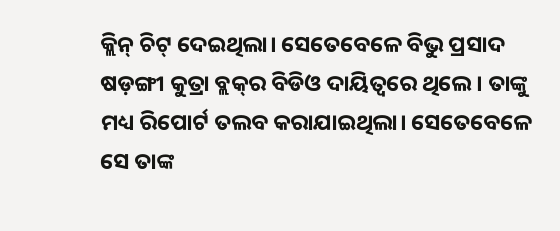କ୍ଲିନ୍‌ ଚିଟ୍‌ ଦେଇଥିଲା। ସେତେବେ‌ଳେ ବିଭୁ ପ୍ରସାଦ ଷଡ଼ଙ୍ଗୀ କୁତ୍ରା ବ୍ଲକ୍‌ର ବିଡିଓ ଦାୟିତ୍ବରେ ଥିଲେ। ତାଙ୍କୁ ମଧ୍ୟ ରିପୋର୍ଟ ତଲବ କରାଯାଇଥିଲା। ସେତେବେଳେ ସେ ତାଙ୍କ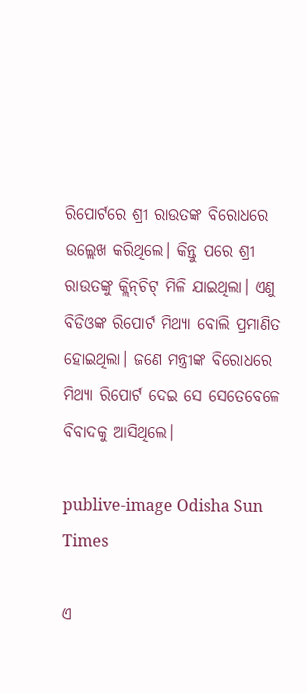ରିପୋର୍ଟରେ ଶ୍ରୀ ରାଉତଙ୍କ ବିରୋଧରେ ଉଲ୍ଲେଖ କରିଥିଲେ। କିନ୍ତୁ ପରେ ଶ୍ରୀ ରାଉତଙ୍କୁ କ୍ଲିନ୍‌ଚିଟ୍‌ ମିଳି ଯାଇଥିଲା। ଏଣୁ ବିଡିଓଙ୍କ ରିପୋର୍ଟ ମିଥ୍ୟା ବୋଲି ପ୍ରମାଣିତ ହୋଇଥିଲା। ଜଣେ ମନ୍ତ୍ରୀଙ୍କ ବିରୋଧରେ ମିଥ୍ୟା ରିପୋର୍ଟ ଦେଇ ସେ ସେତେବେଳେ ବିବାଦକୁ ଆସିଥିଲେ।

publive-image Odisha Sun Times

ଏ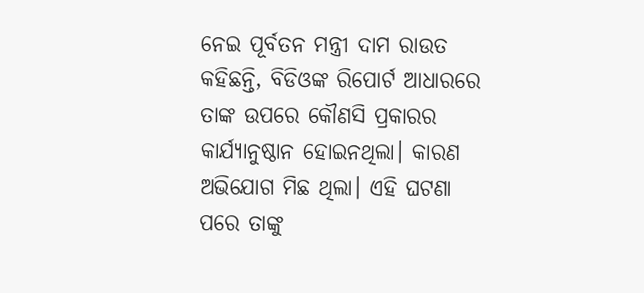ନେଇ ପୂର୍ବତନ ମନ୍ତ୍ରୀ ଦାମ ରାଉତ କହିଛନ୍ତି, ବିଡିଓଙ୍କ ରିପୋର୍ଟ ଆଧାରରେ ତାଙ୍କ ଉପରେ କୌଣସି ପ୍ରକାରର କାର୍ଯ୍ୟାନୁଷ୍ଠାନ ହୋଇନଥିଲା। କାରଣ ଅଭିଯୋଗ ମିଛ ଥିଲା। ଏହି ଘଟଣା ପରେ ତାଙ୍କୁ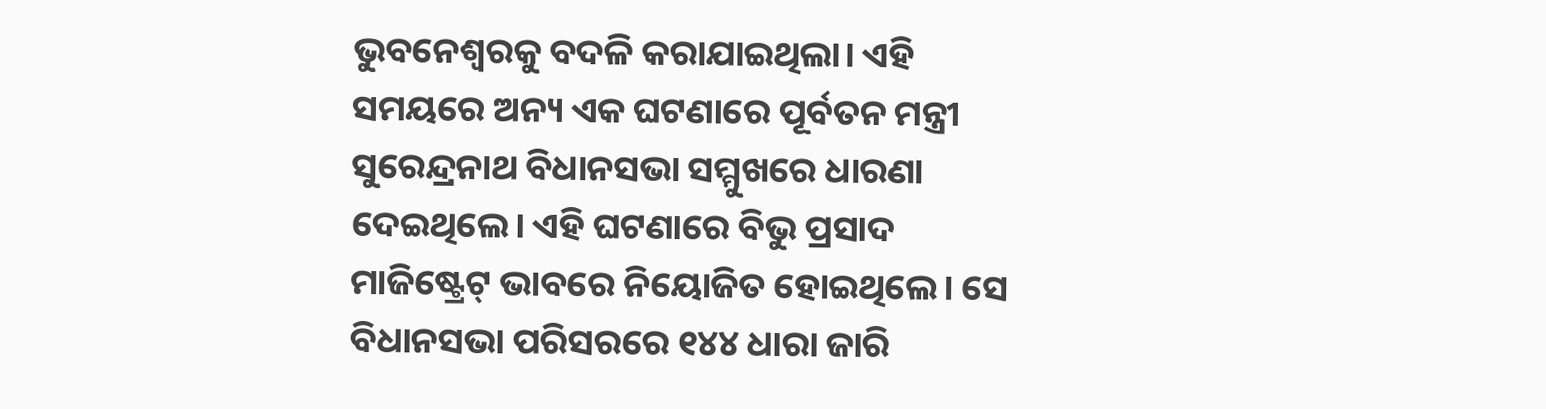ଭୁବନେଶ୍ବରକୁ ବଦଳି କରାଯାଇଥିଲା। ଏହି ସମୟରେ ଅନ୍ୟ ଏକ ଘଟଣାରେ ପୂର୍ବତନ ମନ୍ତ୍ରୀ ସୁରେନ୍ଦ୍ରନାଥ ବିଧାନସଭା ସମ୍ମୁଖରେ ଧାରଣା ଦେଇଥିଲେ। ଏହି ଘଟଣାରେ ବିଭୁ ପ୍ରସାଦ ମାଜିଷ୍ଟ୍ରେଟ୍‌ ଭାବରେ ନିୟୋଜିତ ହୋଇଥିଲେ। ସେ ବିଧାନସଭା ପରିସରରେ ୧୪୪ ଧାରା ଜାରି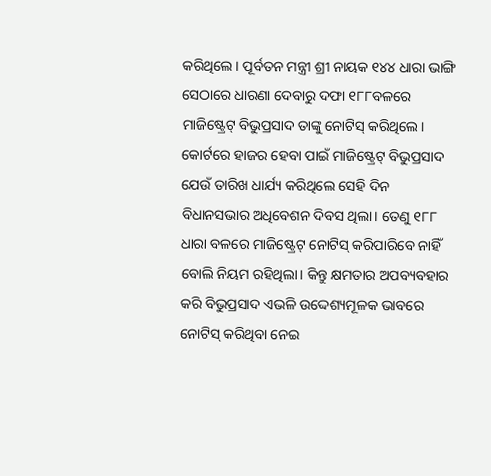କରିଥିଲେ। ପୂର୍ବତନ ମନ୍ତ୍ରୀ ଶ୍ରୀ ନାୟକ ୧୪୪ ଧାରା ଭାଙ୍ଗି ସେଠାରେ ଧାରଣା ଦେବାରୁ ଦଫା ୧୮୮ବଳରେ ମାଜିଷ୍ଟ୍ରେଟ୍‌ ବିଭୁପ୍ରସାଦ ତାଙ୍କୁ ନୋଟିସ୍‌ କରିଥିଲେ। କୋର୍ଟରେ ହାଜର ହେବା ପାଇଁ ମାଜିଷ୍ଟ୍ରେଟ୍‌ ବିଭୁପ୍ରସାଦ ଯେଉଁ ତାରିଖ ଧାର୍ଯ୍ୟ କରିଥିଲେ ସେହି ଦିନ ବିଧାନସଭାର ଅଧିବେଶନ ଦିବସ ଥିଲା। ତେଣୁ ୧୮୮ ଧାରା ବଳରେ ମାଜିଷ୍ଟ୍ରେଟ୍‌ ନୋଟିସ୍‌ କରିପାରିବେ ନାହିଁ ବୋଲି ନିୟମ ରହିଥିଲା। କିନ୍ତୁ କ୍ଷମତାର ଅପବ୍ୟବହାର କରି ବିଭୁପ୍ରସାଦ ଏଭଳି ଉଦ୍ଦେଶ୍ୟମୂଳକ ଭାବରେ ନୋଟିସ୍ କରିଥିବା ନେଇ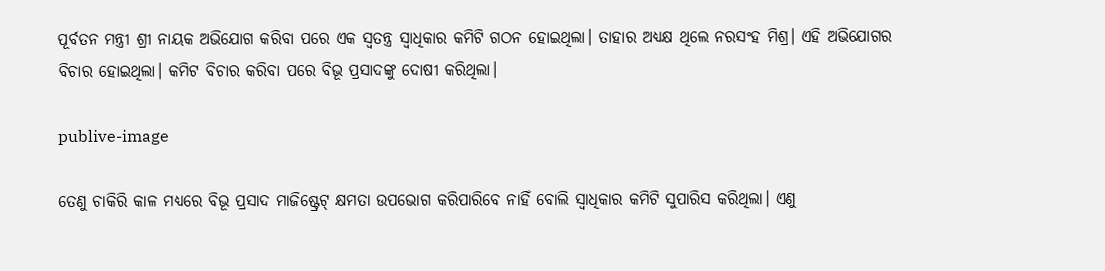ପୂର୍ବତନ ମନ୍ତ୍ରୀ ଶ୍ରୀ ନାୟକ ଅଭିଯୋଗ କରିବା ପରେ ଏକ ସ୍ବତନ୍ତ୍ର ସ୍ବାଧିକାର କମିଟି ଗଠନ ହୋଇଥିଲା। ତାହାର ଅଧ୍ୟକ୍ଷ ଥିଲେ ନରସଂହ ମିଶ୍ର। ଏହି ଅଭିଯୋଗର ବିଚାର ହୋଇଥିଲା। କମିଟ ବିଚାର କରିବା ପରେ ବିଭୂ ପ୍ରସାଦଙ୍କୁ ଦୋଷୀ କରିଥିଲା।

publive-image

ତେଣୁ ଚାକିରି କାଳ ମଧ୍ୟରେ ବିଭୂ ପ୍ରସାଦ ମାଜିଷ୍ଟ୍ରେଟ୍‌ କ୍ଷମତା ଉପଭୋଗ କରିପାରିବେ ନାହିଁ ବୋଲି ସ୍ବାଧିକାର କମିଟି ସୁପାରିସ କରିଥିଲା। ଏଣୁ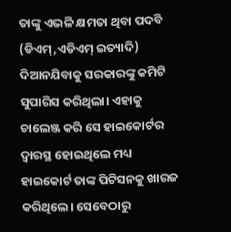ତାଙ୍କୁ ଏଭଳି କ୍ଷମତା ଥିବା ପଦବି (ଡିଏମ୍‌,ଏଡିଏମ୍‌ ଇତ୍ୟାଦି) ଦିଆନଯିବାକୁ ସରକାରଙ୍କୁ କମିଟି ସୁପାରିସ କରିଥିଲା। ଏହାକୁ ଚାଲେଞ୍ଜ କରି ସେ ହାଇକୋର୍ଟର ଦ୍ବାରସ୍ଥ ହୋଇଥିଲେ ମଧ୍ୟ ହାଇକୋର୍ଟ ତାଙ୍କ ପିଟିସନକୁ ଖାରଜ କରିଥିଲେ। ସେବେଠାରୁ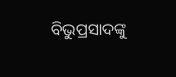ବିଭୁପ୍ରସାଦଙ୍କୁ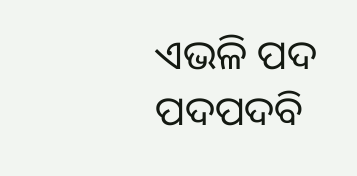ଏଭଳି ପଦ ପଦପଦବି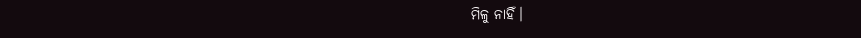ମିଳୁ ନାହିଁ।